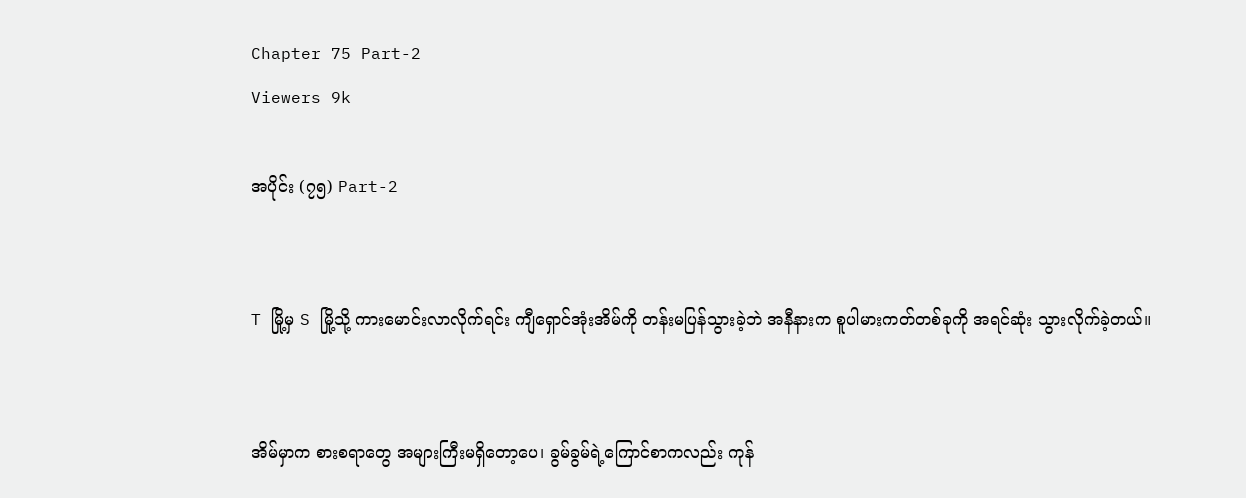Chapter 75 Part-2
Viewers 9k

အပိုင်း (၇၅) Part-2


T မြို့မှ S မြို့သို့ ကားမောင်းလာလိုက်ရင်း ကျီရှောင်အုံးအိမ်ကို တန်းမပြန်သွားခဲ့ဘဲ အနီနားက စူပါမားကတ်တစ်ခုကို အရင်ဆုံး သွားလိုက်ခဲ့တယ်။


အိမ်မှာက စားစရာတွေ အများကြီးမရှိတော့ပေ၊ ခွမ်ခွမ်ရဲ့ကြောင်စာကလည်း ကုန်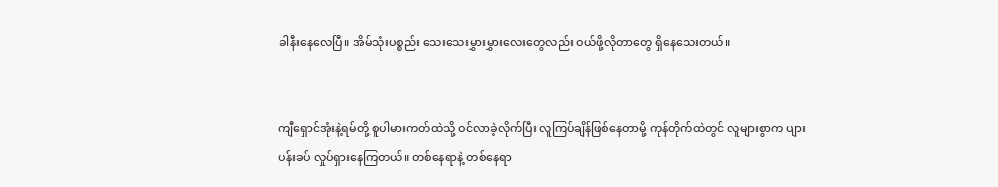ခါနီးနေလေပြီ။ အိမ်သုံးပစ္စည်း သေးသေးမွှားမွှားလေးတွေလည်း ဝယ်ဖို့လိုတာတွေ ရှိနေသေးတယ်။


ကျီရှောင်အုံးနဲ့ရမ်တို့ စူပါမားကတ်ထဲသို့ ဝင်လာခဲ့လိုက်ပြီး လူကြပ်ချိန်ဖြစ်နေတာမို့ ကုန်တိုက်ထဲတွင် လူများစွာက ပျားပန်းခပ် လှုပ်ရှားနေကြတယ်။ တစ်နေရာနဲ့ တစ်နေရာ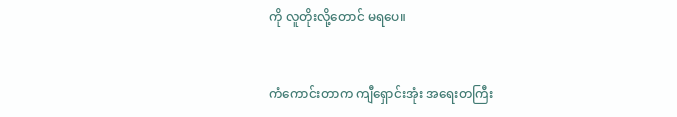ကို လူတိုးလို့တောင် မရပေ။


ကံကောင်းတာက ကျီရှောင်းအုံး အရေးတကြီး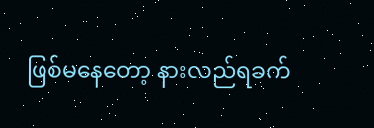ဖြစ်မနေတော့ နားလည်ရခက်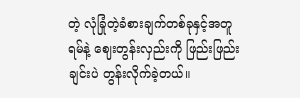တဲ့ လုံခြုံတဲ့ခံစားချက်တစ်ခုနှင့်အတူ ရမ်နဲ့ ဈေးတွန်းလှည်းကို ဖြည်းဖြည်းချင်းပဲ တွန်းလိုက်ခဲ့တယ်။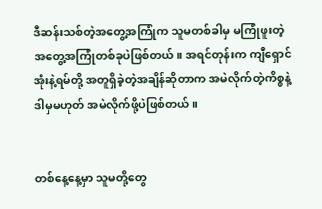ဒီဆန်းသစ်တဲ့အတွေ့အကြုံက သူမတစ်ခါမှ မကြုံဖူးတဲ့ အတွေ့အကြုံတစ်ခုပဲဖြစ်တယ်။ အရင်တုန်းက ကျီရှောင်အုံးနဲ့ရမ်တို့ အတူရှိခဲ့တဲ့အချိန်ဆိုတာက အမဲလိုက်တဲ့ကိစ္စနဲ့ ဒါမှမဟုတ် အမဲလိုက်ဖို့ပဲဖြစ်တယ်။


တစ်နေ့နေ့မှာ သူမတို့တွေ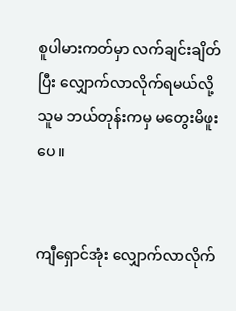စူပါမားကတ်မှာ လက်ချင်းချိတ်ပြီး လျှောက်လာလိုက်ရမယ်လို့ သူမ ဘယ်တုန်းကမှ မတွေးမိဖူးပေ။


ကျီရှောင်အုံး လျှောက်လာလိုက်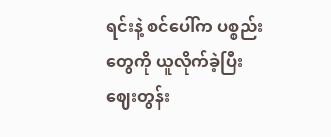ရင်းနဲ့ စင်ပေါ်က ပစ္စည်းတွေကို ယူလိုက်ခဲ့ပြီး ဈေးတွန်း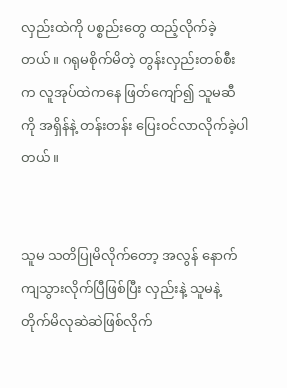လှည်းထဲကို ပစ္စည်းတွေ ထည့်လိုက်ခဲ့တယ်။ ဂရုမစိုက်မိတဲ့ တွန်းလှည်းတစ်စီးက လူအုပ်ထဲက‌နေ ဖြတ်ကျော်၍ သူမဆီကို အရှိန်နဲ့ တန်းတန်း ပြေးဝင်လာလိုက်ခဲ့ပါတယ်။


သူမ သတိပြုမိလိုက်တော့ အလွန် နောက်ကျသွားလိုက်ပြီဖြစ်ပြီး လှည်းနဲ့ သူမနဲ့ တိုက်မိလုဆဲဆဲဖြစ်လိုက်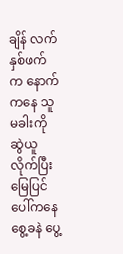ချိန် လက်နှစ်ဖက်က နောက်ကနေ သူမခါးကိုဆွဲယူလိုက်ပြီး မြေပြင်ပေါ်ကနေ‌ စွေ့ခနဲ ပွေ့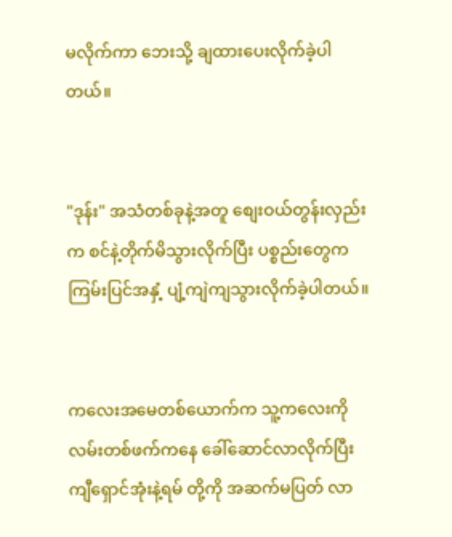မလိုက်ကာ ဘေးသို့ ချထားပေးလိုက်ခဲ့ပါတယ်။


"ဒုန်း" အသံတစ်ခုနဲ့အတူ စျေးဝယ်တွန်းလှည်းက စင်နဲ့တိုက်မိသွားလိုက်ပြီး ပစ္စည်းတွေက ကြမ်းပြင်အနှံ့ ပျံ့ကျဲကျသွားလိုက်ခဲ့ပါတယ်။


ကလေးအမေတစ်ယောက်က သူ့ကလေးကို လမ်းတစ်ဖက်ကနေ ခေါ်ဆောင်လာလိုက်ပြီး ကျီရှောင်အုံးနဲ့ရမ် တို့ကို အဆက်မပြတ် လာ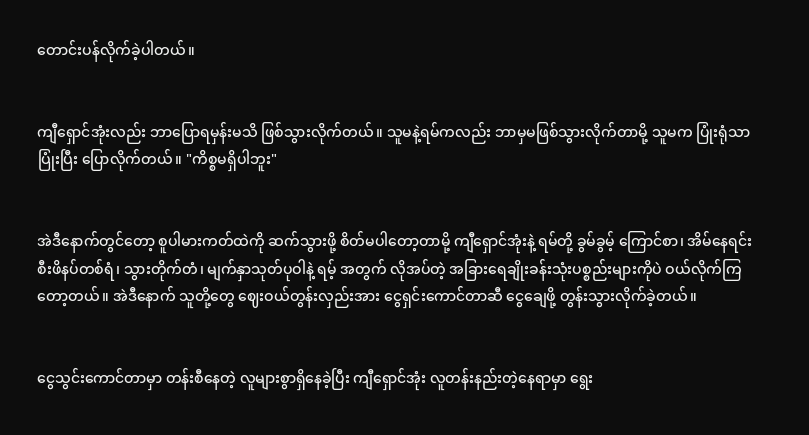တောင်းပန်လိုက်ခဲ့ပါတယ်။


ကျီရှောင်အုံးလည်း ဘာပြောရမှန်းမသိ ဖြစ်သွားလိုက်တယ်။ သူမနဲ့ရမ်ကလည်း ဘာမှမဖြစ်သွားလိုက်တာမို့ သူမက ပြုံးရုံသာပြုံးပြီး ပြောလိုက်တယ်။ "ကိစ္စမရှိပါဘူး"


အဲဒီနောက်တွင်တော့ စူပါမားကတ်ထဲကို ဆက်သွားဖို့ စိတ်မပါတော့တာမို့ ကျီရှောင်အုံးနဲ့ ရမ်တို့ ခွမ်ခွမ့် ကြောင်စာ၊ အိမ်နေရင်းစီးဖိနပ်တစ်ရံ၊ သွားတိုက်တံ၊ မျက်နှာသုတ်ပုဝါနဲ့ ရမ့် အတွက် လိုအပ်တဲ့ အခြားရေချိုးခန်းသုံးပစ္စည်းများကိုပဲ ဝယ်လိုက်ကြတော့တယ်။ အဲဒီနောက် သူတို့တွေ ဈေးဝယ်တွန်းလှည်းအား ငွေရှင်းကောင်တာဆီ ငွေချေဖို့ တွန်းသွားလိုက်ခဲ့တယ်။


ငွေသွင်းကောင်တာမှာ တန်းစီနေတဲ့ လူများစွာရှိနေခဲ့ပြီး ကျီရှောင်အုံး လူတန်းနည်းတဲ့နေရာမှာ ရွေး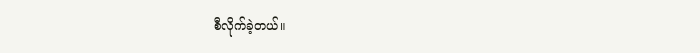စီလိုက်ခဲ့တယ်။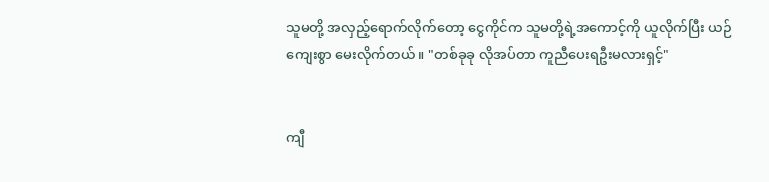သူမတို့ အလှည့်ရောက်လိုက်တော့ ငွေကိုင်က သူမတို့ရဲ့အကောင့်ကို ယူလိုက်ပြီး ယဉ်ကျေးစွာ မေးလိုက်တယ်။ "တစ်ခုခု လိုအပ်တာ ကူညီပေးရဦးမလားရှင့်"


ကျီ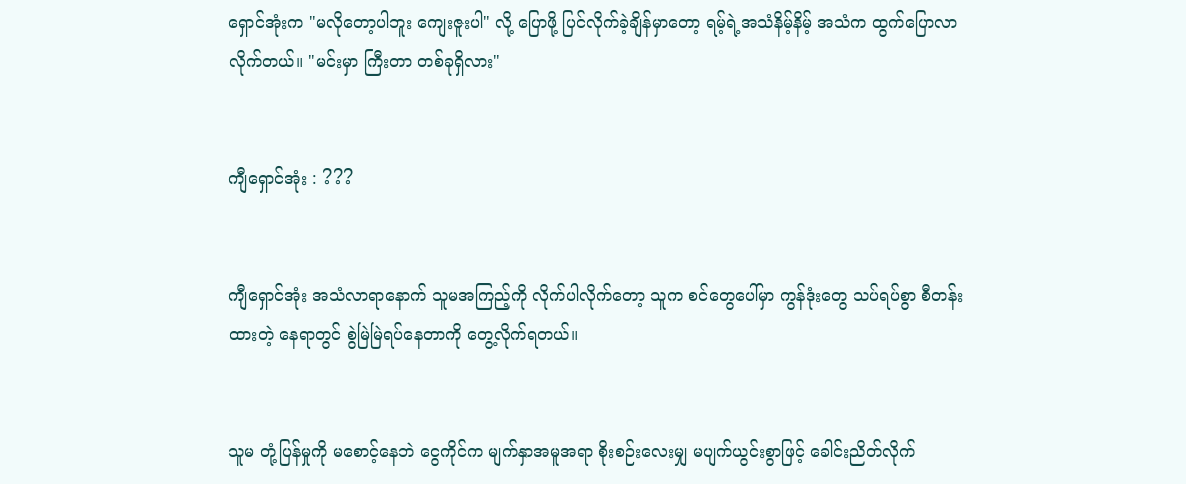ရှောင်အုံးက "မလိုတော့ပါဘူး ကျေးဇူးပါ" လို့ ပြောဖို့ ပြင်လိုက်ခဲ့ချိန်မှာတော့ ရမ့်ရဲ့အသံနိမ့်နိမ့် အသံက ထွက်ပြောလာလိုက်တယ်။ "မင်းမှာ ကြီးတာ တစ်ခုရှိလား"


ကျီရှောင်အုံး : ???


ကျီရှောင်အုံး အသံလာရာနောက် သူမအကြည့်ကို လိုက်ပါလိုက်တော့ သူက စင်တွေပေါ်မှာ ကွန်ဒုံးတွေ သပ်ရပ်စွာ စီတန်းထားတဲ့ နေရာတွင် စွဲမြဲမြဲရပ်နေတာကို တွေ့လိုက်ရတယ်။


သူမ တုံ့ပြန်မှုကို မစောင့်နေဘဲ ငွေကိုင်က မျက်နှာအမူအရာ စိုးစဉ်းလေးမျှ မပျက်ယွင်းစွာဖြင့် ခေါင်းညိတ်လိုက်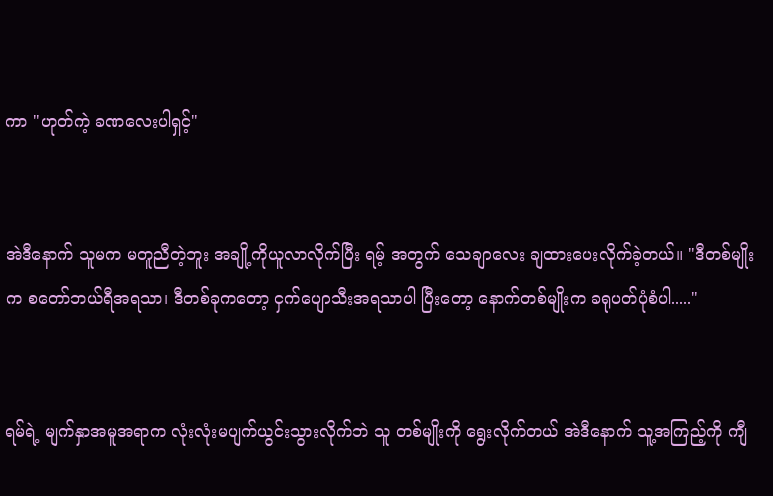ကာ "ဟုတ်ကဲ့ ခဏလေးပါရှင့်"


အဲဒီနောက် သူမက မတူညီတဲ့ဘူး အချို့ကိုယူလာလိုက်ပြီး ရမ့် အတွက် သေချာလေး ချထားပေးလိုက်ခဲ့တယ်။ "ဒီတစ်မျိုးက စတော်ဘယ်ရီအရသာ၊ ဒီတစ်ခုကတော့ ငှက်ပျောသီးအရသာပါ ပြီးတော့ နောက်တစ်မျိုးက ခရုပတ်ပုံစံပါ....."


ရမ်ရဲ့ မျက်နှာအမူအရာက လုံးလုံးမပျက်ယွင်းသွားလိုက်ဘဲ သူ တစ်မျိုးကို ရွေးလိုက်တယ် အဲဒီနောက် သူ့အကြည့်ကို ကျီ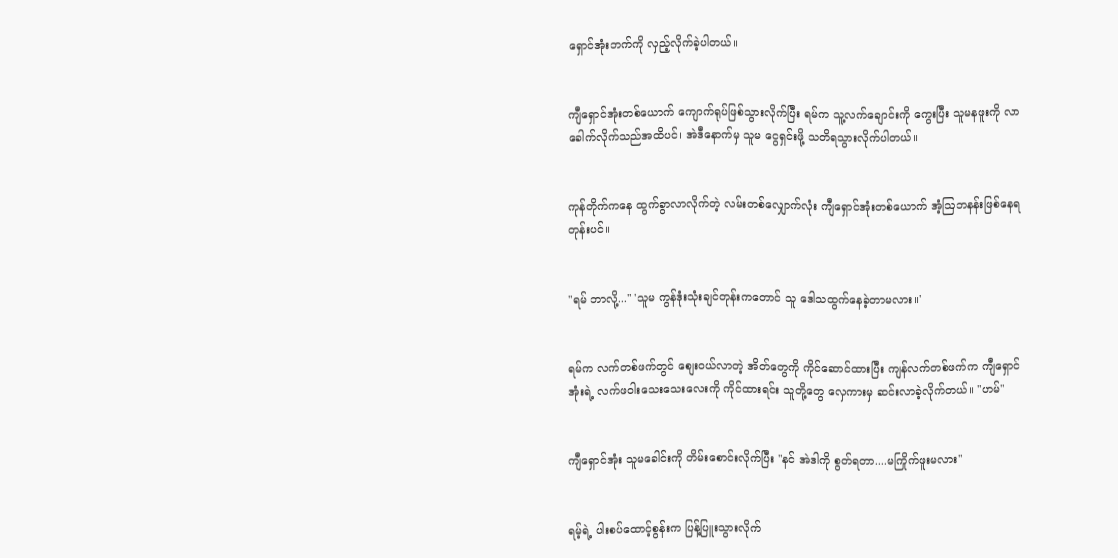ရှောင်အုံးဘက်ကို လှည့်လိုက်ခဲ့ပါတယ်။


ကျီရှောင်အုံးတစ်ယောက် ကျောက်ရုပ်ဖြစ်သွားလိုက်ပြီး ရမ်က သူ့လက်ချောင်းကို ကွေးပြီး သူမနဖူးကို လာခေါက်လိုက်သည်အထိပင်၊ အဲဒီနောက်မှ သူမ ငွေရှင်းဖို့ သတိရသွားလိုက်ပါတယ်။


ကုန်တိုက်ကနေ ထွက်ခွာလာလိုက်တဲ့ လမ်းတစ်လျှောက်လုံး ကျီရှောင်အုံးတစ်ယောက် အံ့ဩဘနန်းဖြစ်နေရတုန်းပင်။


"ရမ် ဘာလို့..." 'သူမ ကွန်ဒုံးသုံးချင်တုန်းကတောင် သူ ဒေါသထွက်နေခဲ့တာမလား။'


ရမ်က လက်တစ်ဖက်တွင် စျေးဝယ်လာတဲ့ အိတ်တွေကို ကိုင်ဆောင်ထားပြီး ကျန်လက်တစ်ဖက်က ကျီရှောင်အုံးရဲ့ လက်ဖဝါးသေးသေးလေးကို ကိုင်ထားရင်း သူတို့တွေ လှေကားမှ ဆင်းလာခဲ့လိုက်တယ်။ "ဟမ်"


ကျီရှောင်အုံး သူမခေါင်းကို တိမ်းစောင်းလိုက်ပြီး "နင် အဲဒါကို စွတ်ရတာ....မကြိုက်ဖူးမလား"


ရမ့်ရဲ့ ပါးစပ်ထောင့်စွန်းက ပြန့်ပြူးသွားလိုက်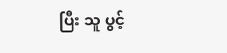ပြီး သူ ပွင့်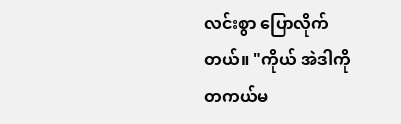လင်းစွာ ပြောလိုက်တယ်။ "ကိုယ် အဲဒါကို တကယ်မ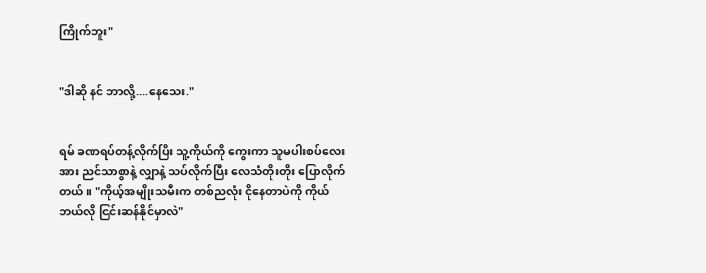ကြိုက်ဘူး"


"ဒါဆို နင် ဘာလို့....နေသေး."


ရမ် ခဏရပ်တန့်လိုက်ပြိး သူ့ကိုယ်ကို ကွေးကာ သူမပါးစပ်လေးအား ညင်သာစွာနဲ့ လျှာနဲ့ သပ်လိုက်ပြီး လေသံတိုးတိုး ပြောလိုက်တယ်။ "ကိုယ့်အမျိုးသမီးက တစ်ညလုံး ငိုနေတာပဲကို ကိုယ် ဘယ်လို ငြင်းဆန်နိုင်မှာလဲ"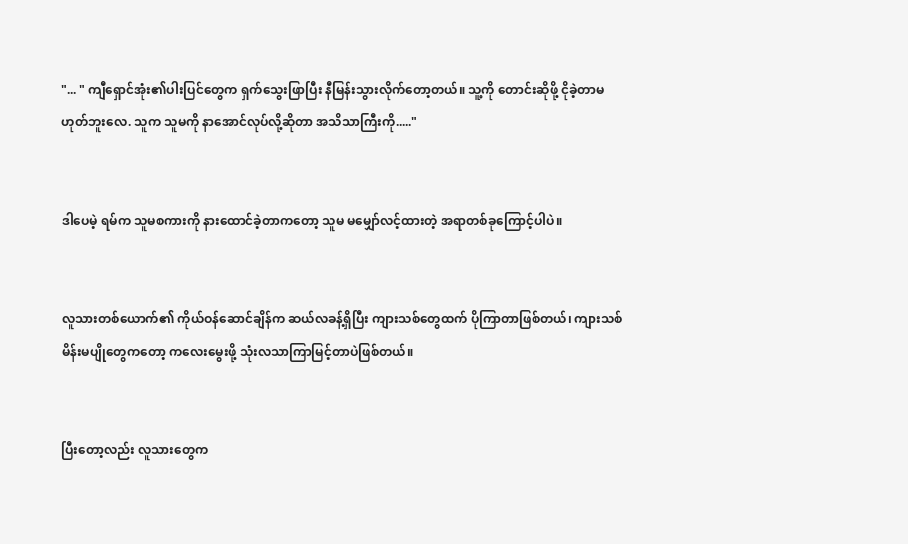"... " ကျီရှောင်အုံး၏ပါးပြင်တွေက ရှက်သွေးဖြာပြီး နီမြန်းသွားလိုက်တော့တယ်။ သူ့ကို တောင်းဆိုဖို့ ငိုခဲ့တာမဟုတ်ဘူးလေ. သူက သူမကို နာအောင်လုပ်လို့ဆိုတာ အသိသာကြီးကို....."


ဒါပေမဲ့ ရမ်က သူမစကားကို နားထောင်ခဲ့တာကတော့ သူမ မမျှော်လင့်ထားတဲ့ အရာတစ်ခုကြောင့်ပါပဲ။


လူသားတစ်ယောက်၏ ကိုယ်ဝန်ဆောင်ချိန်က ဆယ်လခန့်ရှိပြီး ကျားသစ်တွေထက် ပိုကြာတာဖြစ်တယ်၊ ကျားသစ်မိန်းမပျိုတွေကတော့ ကလေးမွေးဖို့ သုံးလသာကြာမြင့်တာပဲဖြစ်တယ်။


ပြီးတော့လည်း လူသားတွေက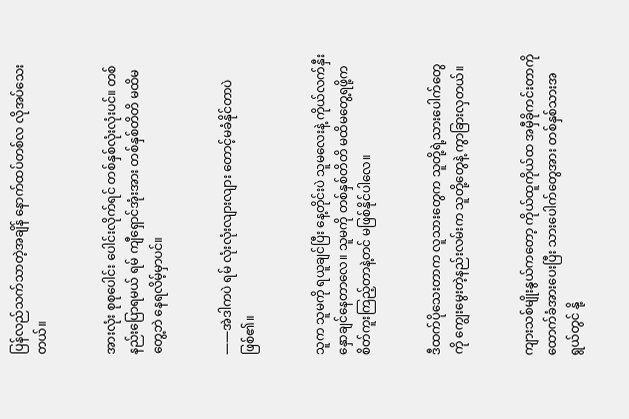ပြန်လည်သက်သာတဲ့အချိန် နောက်ထပ်တစ်လ လိုအပ်သေးတယ်။


အားလုံး စုစုပေါင်း ပေါင်းလိုက်ရင် တစ်နှစ်လုံးလုံးပင်။ တစ်နည်းပြောရမယ် ရမ် ကျီရှောင်အုံးအား တစ်နှစ်တိတိ မထိမတွေ့ဘဲ နေရလိမ့်မှာပင်။


——အဲဒါကပဲ ရမ် လုံးလုံးလျားလျား တောင့်မခံနိုင်တာပဲဖြစ်၏။


သူက သူမကို ရယူချင်ပြီး နေ့တိုင်းပဲ သူမလေးနဲ့ ကိုယ်လက်နှီးနှောချင်နေတာလေ။ သူမကို တစ်နှစ်တိတိ မထိမတွေ့ရဖို့က စိတ်ကူးကြည့်တာနဲ့တင် မဖြစ်နိုင်ပါလေ။


ဒီထက်ပိုသေးတာက လူသားတွေက သူတို့ရဲ့သားပေါက်တွေကို ကျွေးမွေးတဲ့နည်းလမ်းက သူတို့တွေနဲ့ ကွာခြားလှတယ်။


ကျားသစ်မျိုးနွယ်ကတော့ ကိုယ်ထူကိုယ်ထ အမှီခိုကင်းတာကို ထောက်ခံအားပေးပြီး သားပေါက်တွေအား တစ်နှစ်သားအရွယ်တွင် နို့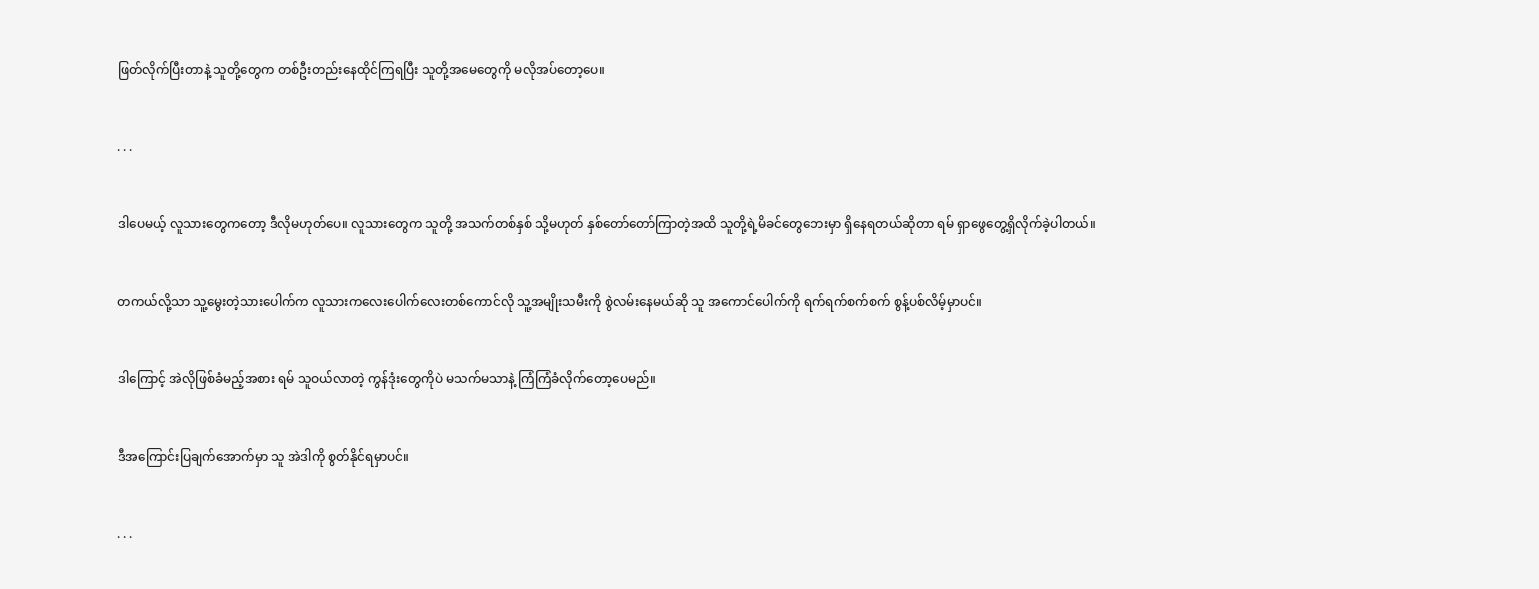ဖြတ်လိုက်ပြီးတာနဲ့ သူတို့တွေက တစ်ဦးတည်းနေထိုင်ကြရပြီး သူတို့အမေတွေကို မလိုအပ်တော့ပေ။


. . .


ဒါပေမယ့် လူသားတွေကတော့ ဒီလိုမဟုတ်ပေ။ လူသားတွေက သူတို့ အသက်တစ်နှစ် သို့မဟုတ် နှစ်တော်တော်ကြာတဲ့အထိ သူတို့ရဲ့မိခင်တွေဘေးမှာ ရှိနေရတယ်ဆိုတာ ရမ် ရှာဖွေတွေ့ရှိလိုက်ခဲ့ပါတယ်။


တကယ်လို့သာ သူ့မွေးတဲ့သားပေါက်က လူသားကလေးပေါက်လေးတစ်ကောင်လို သူ့အမျိုးသမီးကို စွဲလမ်းနေမယ်ဆို သူ အကောင်ပေါက်ကို ရက်ရက်စက်စက် စွန့်ပစ်လိမ့်မှာပင်။


ဒါကြောင့် အဲလိုဖြစ်ခံမည့်အစား ရမ် သူဝယ်လာတဲ့ ကွန်ဒုံးတွေကိုပဲ မသက်မသာနဲ့ ကြံကြံခံလိုက်တော့ပေမည်။


ဒီအကြောင်းပြချက်အောက်မှာ သူ အဲဒါကို စွတ်နိုင်ရမှာပင်။


. . .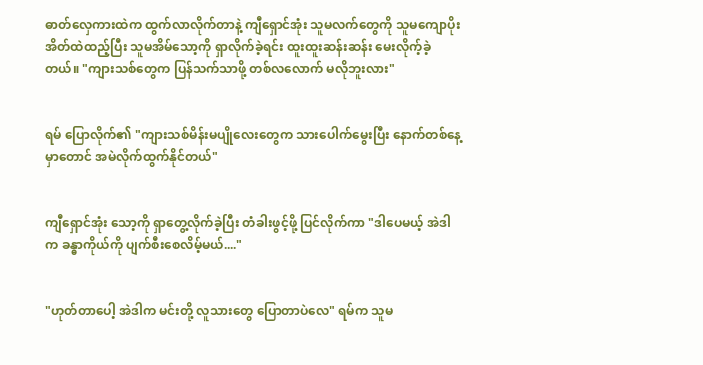ဓာတ်လှေကားထဲက ထွက်လာလိုက်တာနဲ့ ကျီရှောင်အုံး သူမလက်တွေကို သူမကျောပိုးအိတ်ထဲထည့်ပြီး သူမအိမ်သော့ကို ရှာလိုက်ခဲ့ရင်း ထူးထူးဆန်းဆန်း မေးလိုက့်ခဲ့တယ်။ "ကျားသစ်တွေက ပြန်သက်သာဖို့ တစ်လလောက် မလိုဘူးလား"


ရမ် ပြောလိုက်၏ "ကျားသစ်မိန်းမပျိုလေးတွေက သားပေါက်မွေးပြီး နောက်တစ်နေ့မှာတောင် အမဲလိုက်ထွက်နိုင်တယ်"


ကျီရှောင်အုံး သော့ကို ရှာတွေ့လိုက်ခဲ့ပြီး တံခါးဖွင့်ဖို့ ပြင်လိုက်ကာ "ဒါပေမယ့် အဲဒါက ခန္ဓာကိုယ်ကို ပျက်စီးစေလိမ့်မယ်...."


"ဟုတ်တာပေါ့ အဲဒါက မင်းတို့ လူသားတွေ ပြောတာပဲလေ" ရမ်က သူမ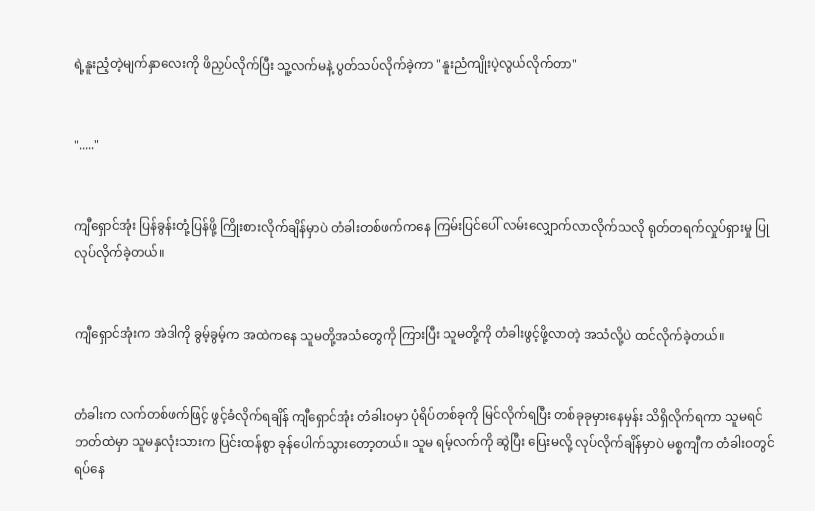ရဲ့နူးညံ့တဲ့မျက်နှာလေးကို ဖိညှပ်လိုက်ပြီး သူ့လက်မနဲ့ ပွတ်သပ်လိုက်ခဲ့ကာ "နူးညံကျိုးပဲ့လွယ်လိုက်တာ"


"....."


ကျီရှောင်အုံး ပြန်ခွန်းတုံ့ပြန်ဖို့ ကြိုးစားလိုက်ချိန်မှာပဲ တံခါးတစ်ဖက်ကနေ ကြမ်းပြင်ပေါ် လမ်းလျှောက်လာလိုက်သလို ရုတ်တရက်လှုပ်ရှားမှု ပြုလုပ်လိုက်ခဲ့တယ်။


ကျီရှောင်အုံးက အဲဒါကို ခွမ့်ခွမ့်က အထဲကနေ သူမတို့အသံတွေကို ကြားပြီး သူမတို့ကို တံခါးဖွင့်ဖို့လာတဲ့ အသံလို့ပဲ ထင်လိုက်ခဲ့တယ်။


တံခါးက လက်တစ်ဖက်ဖြင့် ဖွင့်ခံလိုက်ရချိန် ကျီရှောင်အုံး တံခါးဝမှာ ပုံရိပ်တစ်ခုကို မြင်လိုက်ရပြီး တစ်ခုခုမှားနေမှန်း သိရှိလိုက်ရကာ သူမရင်ဘတ်ထဲမှာ သူမနှလုံးသားက ပြင်းထန်စွာ ခုန်ပေါက်သွားတော့တယ်။ သူမ ရမ့်လက်ကို ဆွဲပြီး ပြေးမလို့ လုပ်လိုက်ချိန်မှာပဲ မစ္စကျီက တံခါးဝတွင် ရပ်နေ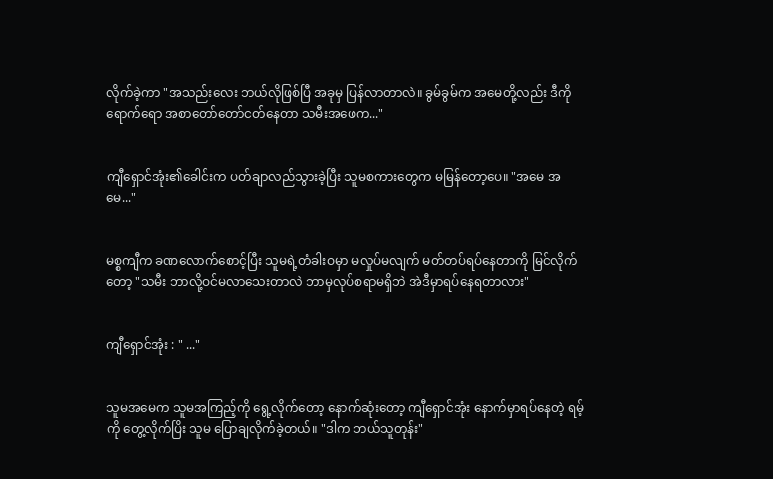လိုက်ခဲ့ကာ "အသည်းလေး ဘယ်လိုဖြစ်ပြီ အခုမှ ပြန်လာတာလဲ။ ခွမ်ခွမ်က အမေတို့လည်း ဒီကိုရောက်ရော အစာတော်တော်ငတ်နေတာ သမီးအဖေက..."


ကျီရှောင်အုံး၏ခေါင်းက ပတ်ချာလည်သွားခဲ့ပြီး သူမစကားတွေက မမြန်တော့ပေ။ "အမေ အမေ..."


မစ္စကျီက ခဏလောက်စောင့်ပြီး သူမရဲ့တံခါးဝမှာ မလှုပ်မလျက် မတ်တပ်ရပ်နေတာကို မြင်လိုက်တော့ "သမီး ဘာလို့ဝင်မလာသေးတာလဲ ဘာမှလုပ်စရာမရှိဘဲ အဲဒီမှာရပ်နေရတာလား"


ကျီရှောင်အုံး : " ..."


သူမအမေက သူမအကြည့်ကို ရွေ့လိုက်တော့ နောက်ဆုံးတော့ ကျီရှောင်အုံး နောက်မှာရပ်နေတဲ့ ရမ့်ကို တွေ့လိုက်ပြိး သူမ ပြောချလိုက်ခဲ့တယ်။ "ဒါက ဘယ်သူတုန်း"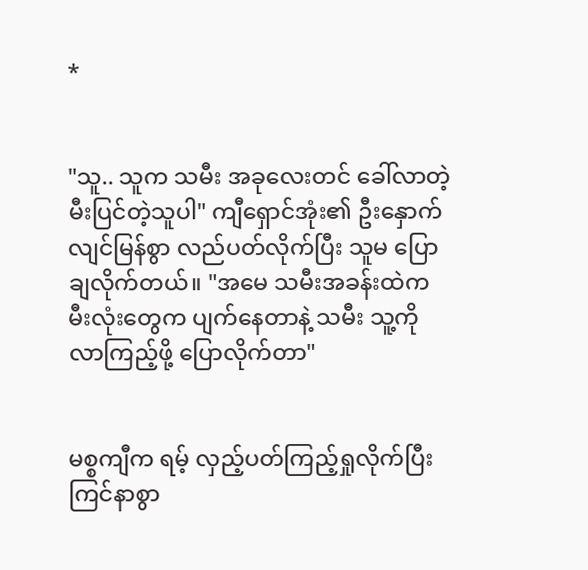*


"သူ.. သူက သမီး အခုလေးတင် ခေါ်လာတဲ့ မီးပြင်တဲ့သူပါ" ကျီရှောင်အုံး၏ ဦးနှောက် လျင်မြန်စွာ လည်ပတ်လိုက်ပြီး သူမ ပြောချလိုက်တယ်။ "အမေ သမီးအခန်းထဲက မီးလုံးတွေက ပျက်နေတာနဲ့ သမီး သူ့ကို လာကြည့်ဖို့ ပြောလိုက်တာ"


မစ္စကျီက ရမ့် လှည့်ပတ်ကြည့်ရှုလိုက်ပြီး ကြင်နာစွာ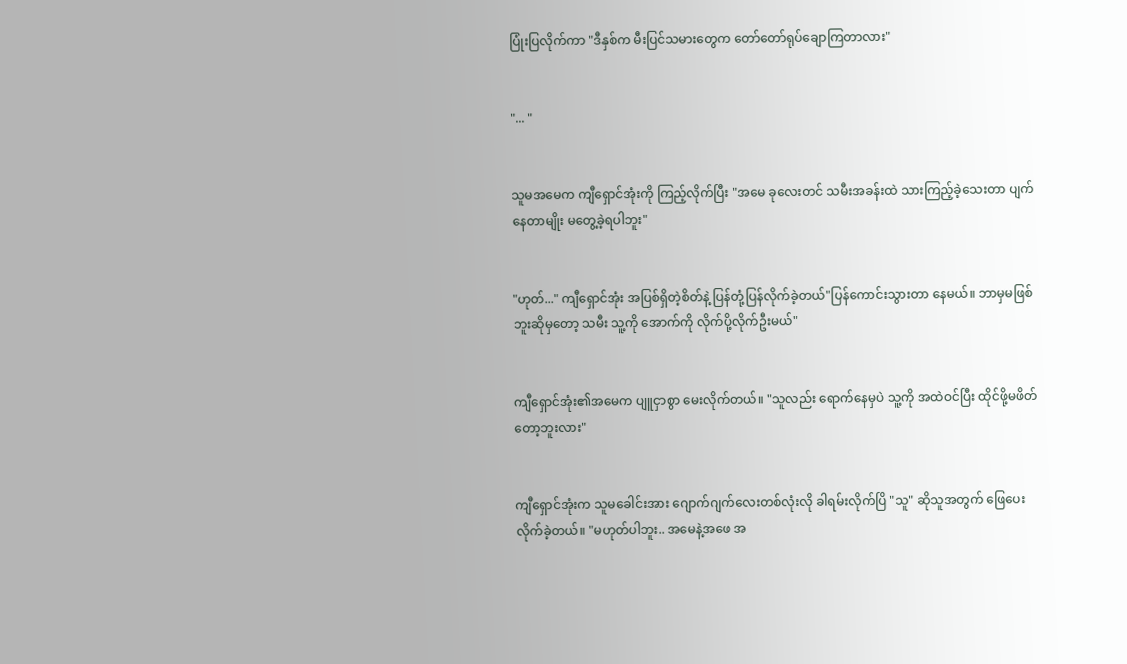ပြုံးပြလိုက်ကာ "ဒီနှစ်က မီးပြင်သမားတွေက တော်တော်ရုပ်ချောကြတာလား"


"... "


သူမအမေက ကျီရှောင်အုံးကို ကြည့်လိုက်ပြီး "အမေ ခုလေးတင် သမီးအခန်းထဲ သားကြည့်ခဲ့သေးတာ ပျက်နေတာမျိုး မတွေ့ခဲ့ရပါဘူး"


"ဟုတ်..." ကျီရှောင်အုံး အပြစ်ရှိတဲ့စိတ်နဲ့ ပြန်တုံ့ပြန်လိုက်ခဲ့တယ်"ပြန်ကောင်းသွားတာ နေမယ်။ ဘာမှမဖြစ်ဘူးဆိုမှတော့ သမီး သူ့ကို အောက်ကို လိုက်ပို့လိုက်ဦးမယ်"


ကျီရှောင်အုံး၏အမေက ပျူငှာစွာ မေးလိုက်တယ်။ "သူလည်း ရောက်နေမှပဲ သူ့ကို အထဲဝင်ပြီး ထိုင်ဖို့မဖိတ်တော့ဘူးလား"


ကျီရှောင်အုံးက သူမခေါင်းအား ဂျောက်ဂျက်လေးတစ်လုံးလို ခါရမ်းလိုက်ပြိ "သူ" ဆိုသူအတွက် ဖြေပေးလိုက်ခဲ့တယ်။ "မဟုတ်ပါဘူး.. အမေနဲ့အဖေ အ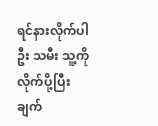ရင်နားလိုက်ပါဦး သမီး သူ့ကို လိုက်ပို့ပြီး ချက်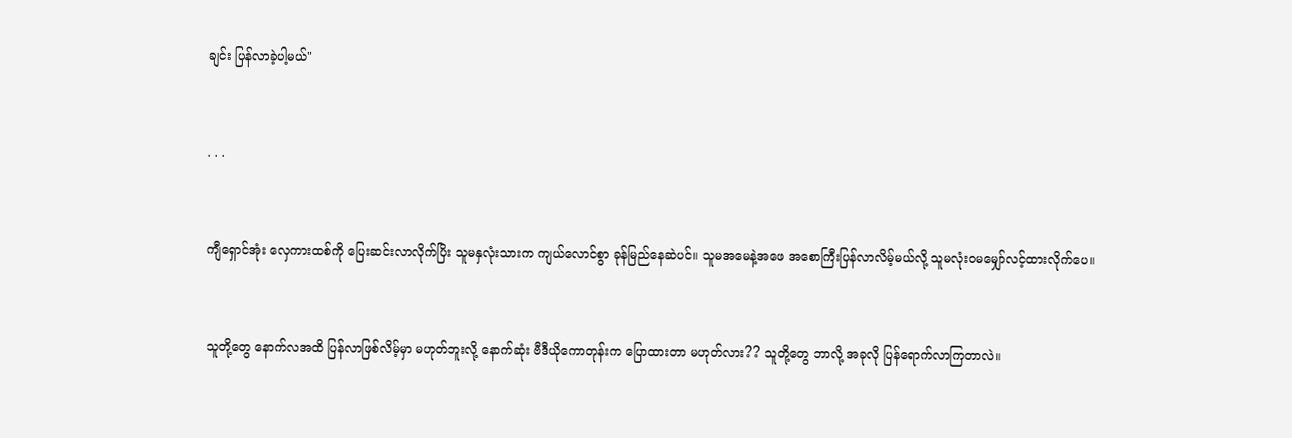ချင်း ပြန်လာခဲ့ပါ့မယ်"


. . .


ကျီရှောင်အုံး လှေကားထစ်ကို ပြေးဆင်းလာလိုက်ပြိး သူမနှလုံးသားက ကျယ်လောင်စွာ ခုန်မြည်နေဆဲပင်။ သူမအမေနဲ့အဖေ အစောကြီးပြန်လာလိမ့်မယ်လို့ သူမလုံးဝမမျှော်လင့်ထားလိုက်ပေ။


သူတို့တွေ နောက်လအထိ ပြန်လာဖြစ်လိမ့်မှာ မဟုတ်ဘူးလို့ နောက်ဆုံး ဗီဒီယိုကောတုန်းက ပြောထားတာ မဟုတ်လား?? သူတို့တွေ ဘာလို့ အခုလို ပြန်ရောက်လာကြတာလဲ။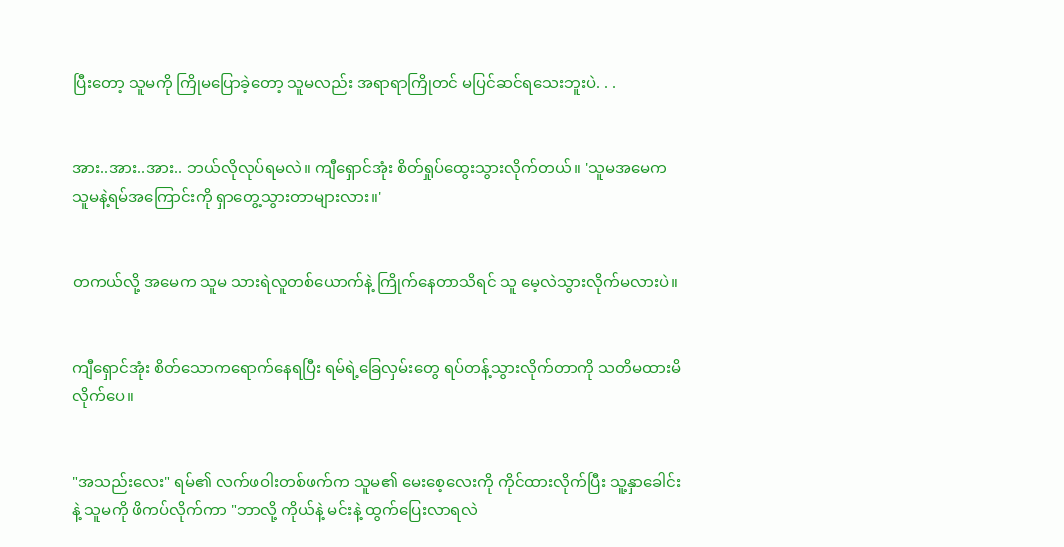ပြီးတော့ သူမကို ကြိုမပြောခဲ့တော့ သူမလည်း အရာရာကြိုတင် မပြင်ဆင်ရသေးဘူးပဲ. . .


အား..အား..အား.. ဘယ်လိုလုပ်ရမလဲ။ ကျီရှောင်အုံး စိတ်ရှုပ်ထွေးသွားလိုက်တယ်။ 'သူမအမေက သူမနဲ့ရမ်အကြောင်းကို ရှာတွေ့သွားတာများလား။'


တကယ်လို့ အမေက သူမ သားရဲလူတစ်ယောက်နဲ့ ကြိုက်နေတာသိရင် သူ မေ့လဲသွားလိုက်မလားပဲ။


ကျီရှောင်အုံး စိတ်သောကရောက်နေရပြီး ရမ်ရဲ့ခြေလှမ်းတွေ ရပ်တန့်သွားလိုက်တာကို သတိမထားမိလိုက်ပေ။


"အသည်းလေး" ရမ်၏ လက်ဖဝါးတစ်ဖက်က သူမ၏ မေးစေ့လေးကို ကိုင်ထားလိုက်ပြီး သူ့နှာခေါင်းနဲ့ သူမကို ဖိကပ်လိုက်ကာ "ဘာလို့ ကိုယ်နဲ့ မင်းနဲ့ ထွက်ပြေးလာရလဲ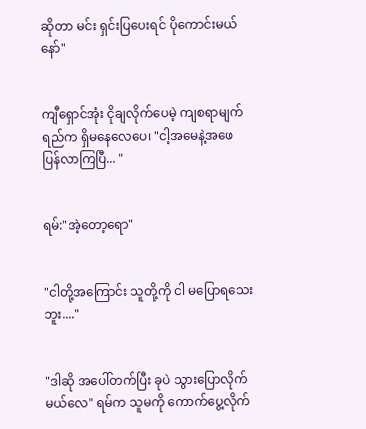ဆိုတာ မင်း ရှင်းပြပေးရင် ပိုကောင်းမယ်နော်"


ကျီရှောင်အုံး ငိုချလိုက်ပေမဲ့ ကျစရာမျက်ရည်က ရှိမနေလေပေ၊ "ငါ့အမေနဲ့အဖေ ပြန်လာကြပြီ... "


ရမ်:"အဲ့တော့ရော"


"ငါတို့အကြောင်း သူတို့ကို ငါ မပြောရသေးဘူး...."


"ဒါဆို အပေါ်တက်ပြီး ခုပဲ သွားပြောလိုက်မယ်လေ" ရမ်က သူမကို ကောက်ပွေ့လိုက်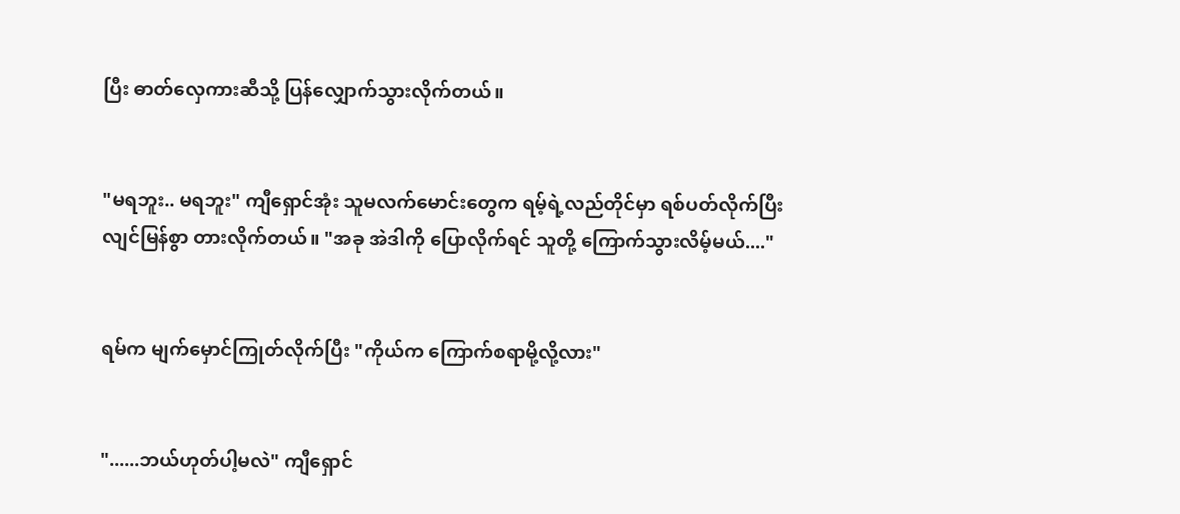ပြီး ဓာတ်လှေကားဆီသို့ ပြန်လျှောက်သွားလိုက်တယ်။


"မရဘူး.. မရဘူး" ကျီရှောင်အုံး သူမလက်မောင်းတွေက ရမ့်ရဲ့လည်တိုင်မှာ ရစ်ပတ်လိုက်ပြီး လျင်မြန်စွာ တားလိုက်တယ်။ "အခု အဲဒါကို ပြောလိုက်ရင် သူတို့ ကြောက်သွားလိမ့်မယ်...."


ရမ်က မျက်မှောင်ကြုတ်လိုက်ပြီး "ကိုယ်က ကြောက်စရာမို့လို့လား"


"......ဘယ်ဟုတ်ပါ့မလဲ" ကျီရှောင်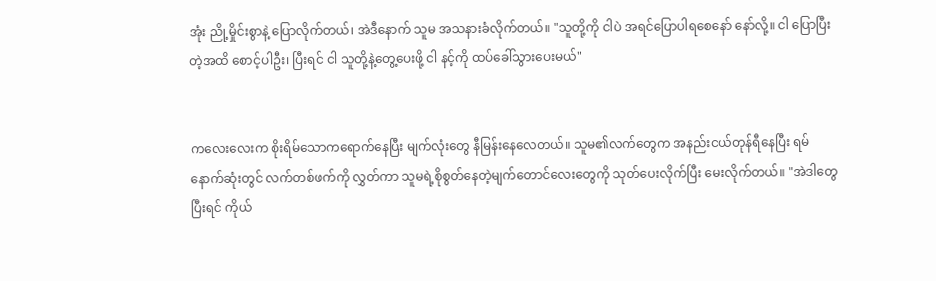အုံး ညို့မှိုင်းစွာနဲ့ ပြောလိုက်တယ်၊ အဲဒီနောက် သူမ အသနားခံလိုက်တယ်။ "သူတို့ကို ငါပဲ အရင်ပြောပါရစေနော် နော်လို့။ ငါ ပြောပြီးတဲ့အထိ စောင့်ပါဦး၊ ပြီးရင် ငါ သူတို့နဲ့တွေ့ပေးဖို့ ငါ နင့်ကို ထပ်ခေါ်သွားပေးမယ်"


ကလေးလေးက စိုးရိမ်သောကရောက်နေပြီး မျက်လုံးတွေ နီမြန်းနေလေတယ်။ သူမ၏လက်တွေက အနည်းငယ်တုန်ရီနေပြီး ရမ် နောက်ဆုံးတွင် လက်တစ်ဖက်ကို လွှတ်ကာ သူမရဲ့စိုစွတ်နေတဲ့မျက်တောင်လေးတွေကို သုတ်ပေးလိုက်ပြီး မေးလိုက်တယ်။ "အဲဒါတွေ ပြီးရင် ကိုယ်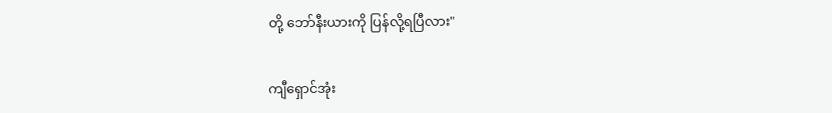တို့ ဘော်နီးယားကို ပြန်လို့ရပြီလား"


ကျီရှောင်အုံး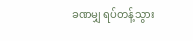ခဏမျှ ရပ်တန့်သွား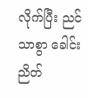လိုက်ပြီး ညင်သာစွာ ခေါင်းညိတ်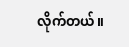လိုက်တယ်။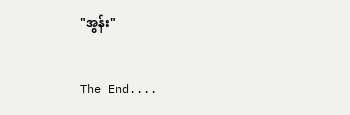"အွန်း"


The End....